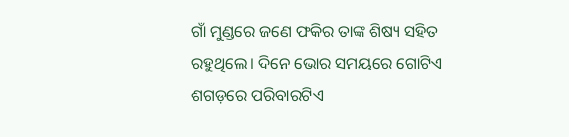ଗାଁ ମୁଣ୍ଡରେ ଜଣେ ଫକିର ତାଙ୍କ ଶିଷ୍ୟ ସହିତ ରହୁଥିଲେ। ଦିନେ ଭୋର ସମୟରେ ଗୋଟିଏ ଶଗଡ଼ରେ ପରିବାରଟିଏ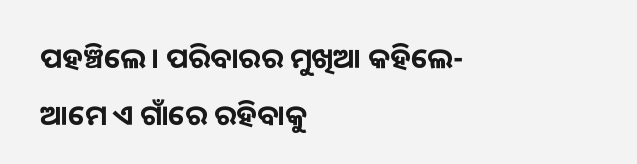ପହଞ୍ଚିଲେ। ପରିବାରର ମୁଖିଆ କହିଲେ- ଆମେ ଏ ଗାଁରେ ରହିବାକୁ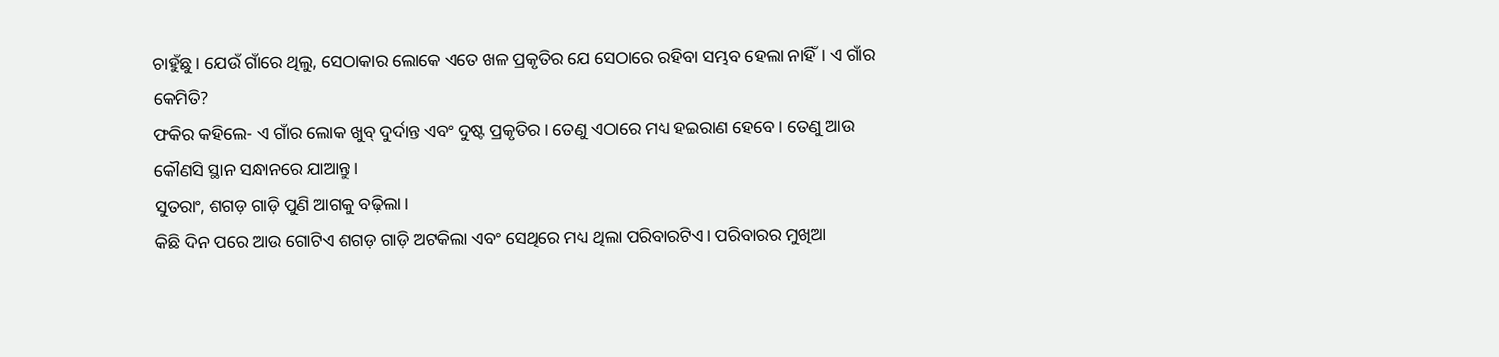ଚାହୁଁଛୁ। ଯେଉଁ ଗାଁରେ ଥିଲୁ, ସେଠାକାର ଲୋକେ ଏତେ ଖଳ ପ୍ରକୃତିର ଯେ ସେଠାରେ ରହିବା ସମ୍ଭବ ହେଲା ନାହିଁ। ଏ ଗାଁର କେମିତି?
ଫକିର କହିଲେ- ଏ ଗାଁର ଲୋକ ଖୁବ୍ ଦୁର୍ଦାନ୍ତ ଏବଂ ଦୁଷ୍ଟ ପ୍ରକୃତିର। ତେଣୁ ଏଠାରେ ମଧ୍ୟ ହଇରାଣ ହେବେ। ତେଣୁ ଆଉ କୌଣସି ସ୍ଥାନ ସନ୍ଧାନରେ ଯାଆନ୍ତୁ।
ସୁତରାଂ, ଶଗଡ଼ ଗାଡ଼ି ପୁଣି ଆଗକୁ ବଢ଼ିଲା।
କିଛି ଦିନ ପରେ ଆଉ ଗୋଟିଏ ଶଗଡ଼ ଗାଡ଼ି ଅଟକିଲା ଏବଂ ସେଥିରେ ମଧ୍ୟ ଥିଲା ପରିବାରଟିଏ। ପରିବାରର ମୁଖିଆ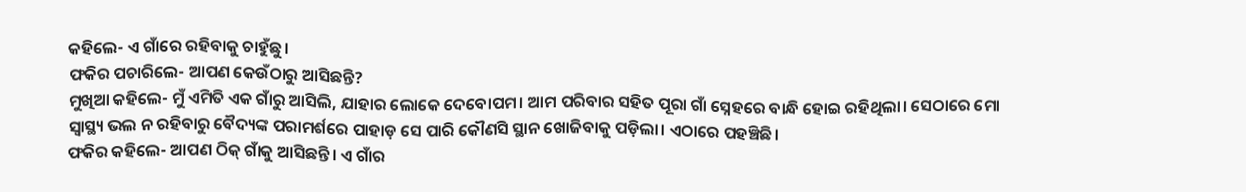କହିଲେ- ଏ ଗାଁରେ ରହିବାକୁ ଚାହୁଁଛୁ।
ଫକିର ପଚାରିଲେ- ଆପଣ କେଉଁଠାରୁ ଆସିଛନ୍ତି?
ମୁଖିଆ କହିଲେ- ମୁଁ ଏମିତି ଏକ ଗାଁରୁ ଆସିଲି, ଯାହାର ଲୋକେ ଦେବୋପମ। ଆମ ପରିବାର ସହିତ ପୂରା ଗାଁ ସ୍ନେହରେ ବାନ୍ଧି ହୋଇ ରହିଥିଲା। ସେଠାରେ ମୋ ସ୍ବାସ୍ଥ୍ୟ ଭଲ ନ ରହିବାରୁ ବୈଦ୍ୟଙ୍କ ପରାମର୍ଶରେ ପାହାଡ଼ ସେ ପାରି କୌଣସି ସ୍ଥାନ ଖୋଜିବାକୁ ପଡ଼ିଲା। ଏଠାରେ ପହଞ୍ଚିଛି।
ଫକିର କହିଲେ- ଆପଣ ଠିକ୍ ଗାଁକୁ ଆସିଛନ୍ତି। ଏ ଗାଁର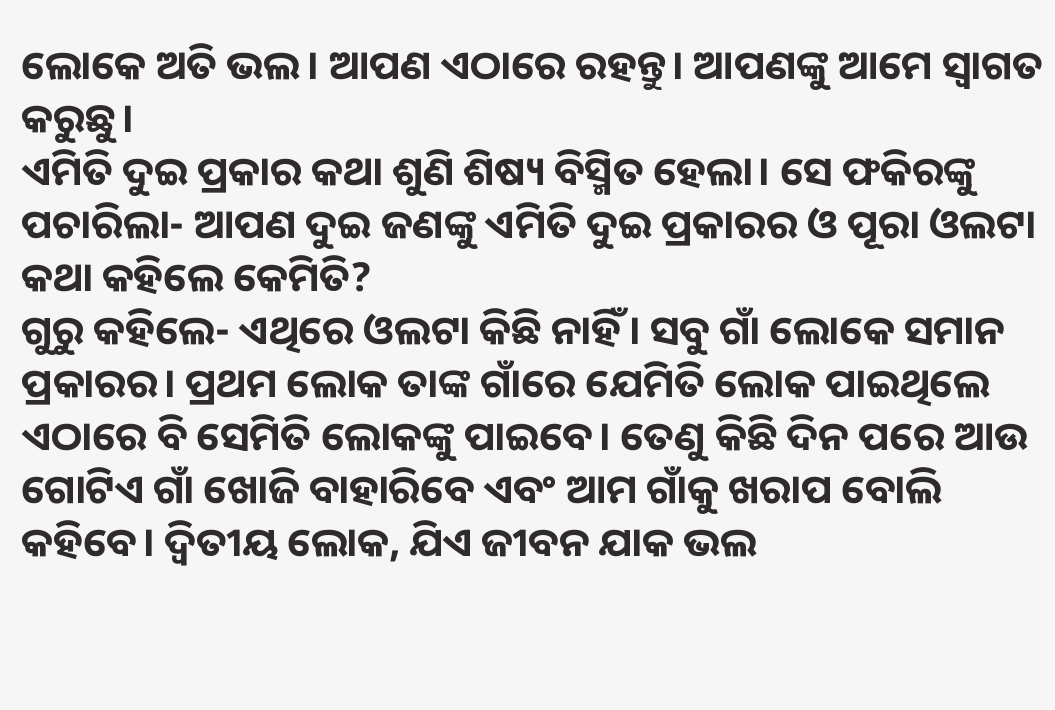ଲୋକେ ଅତି ଭଲ। ଆପଣ ଏଠାରେ ରହନ୍ତୁ। ଆପଣଙ୍କୁ ଆମେ ସ୍ବାଗତ କରୁଛୁ।
ଏମିତି ଦୁଇ ପ୍ରକାର କଥା ଶୁଣି ଶିଷ୍ୟ ବିସ୍ମିତ ହେଲା। ସେ ଫକିରଙ୍କୁ ପଚାରିଲା- ଆପଣ ଦୁଇ ଜଣଙ୍କୁ ଏମିତି ଦୁଇ ପ୍ରକାରର ଓ ପୂରା ଓଲଟା କଥା କହିଲେ କେମିତି?
ଗୁରୁ କହିଲେ- ଏଥିରେ ଓଲଟା କିଛି ନାହିଁ। ସବୁ ଗାଁ ଲୋକେ ସମାନ ପ୍ରକାରର। ପ୍ରଥମ ଲୋକ ତାଙ୍କ ଗାଁରେ ଯେମିତି ଲୋକ ପାଇଥିଲେ ଏଠାରେ ବି ସେମିତି ଲୋକଙ୍କୁ ପାଇବେ। ତେଣୁ କିଛି ଦିନ ପରେ ଆଉ ଗୋଟିଏ ଗାଁ ଖୋଜି ବାହାରିବେ ଏବଂ ଆମ ଗାଁକୁ ଖରାପ ବୋଲି କହିବେ। ଦ୍ବିତୀୟ ଲୋକ, ଯିଏ ଜୀବନ ଯାକ ଭଲ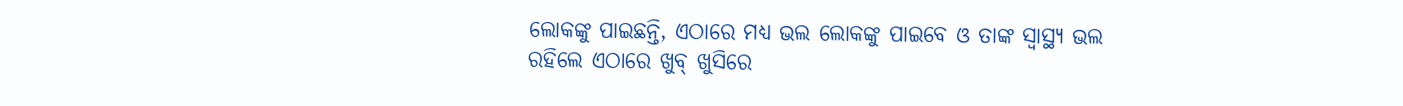ଲୋକଙ୍କୁ ପାଇଛନ୍ତି, ଏଠାରେ ମଧ୍ୟ ଭଲ ଲୋକଙ୍କୁ ପାଇବେ ଓ ତାଙ୍କ ସ୍ବାସ୍ଥ୍ୟ ଭଲ ରହିଲେ ଏଠାରେ ଖୁବ୍ ଖୁସିରେ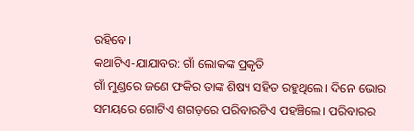ରହିବେ।
କଥାଟିଏ-ଯାଯାବର: ଗାଁ ଲୋକଙ୍କ ପ୍ରକୃତି
ଗାଁ ମୁଣ୍ଡରେ ଜଣେ ଫକିର ତାଙ୍କ ଶିଷ୍ୟ ସହିତ ରହୁଥିଲେ। ଦିନେ ଭୋର ସମୟରେ ଗୋଟିଏ ଶଗଡ଼ରେ ପରିବାରଟିଏ ପହଞ୍ଚିଲେ। ପରିବାରର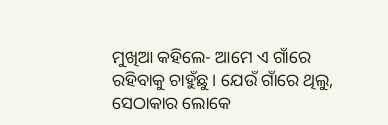ମୁଖିଆ କହିଲେ- ଆମେ ଏ ଗାଁରେ ରହିବାକୁ ଚାହୁଁଛୁ। ଯେଉଁ ଗାଁରେ ଥିଲୁ, ସେଠାକାର ଲୋକେ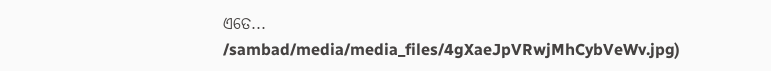ଏତେ...
/sambad/media/media_files/4gXaeJpVRwjMhCybVeWv.jpg)